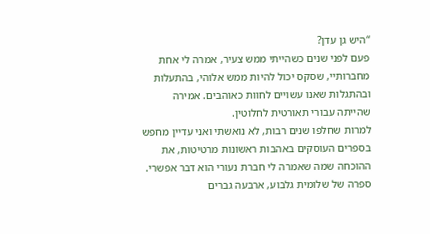“היש גן עדן?
פעם לפני שנים כשהייתי ממש צעיר, אמרה לי אחת מחברותיי, שסקס יכול להיות ממש אלוהי, בהתעלות ובהתגלות שאנו עשויים לחוות כאוהבים. אמירה שהייתה עבורי תאורטית לחלוטין.
למרות שחלפו שנים רבות, לא נואשתי ואני עדיין מחפש בספרים העוסקים באהבות ראשונות מרטיטות, את ההוכחה שמה שאמרה לי חברת נעורי הוא דבר אפשרי. ספרה של שלומית גלבוע, ארבעה גברים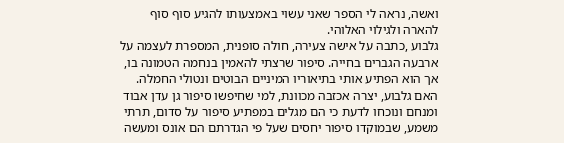ואשה, נראה לי הספר שאני עשוי באמצעותו להגיע סוף סוף להארה ולגילוי האלוהי.
גלבוע ,כתבה על אישה צעירה, חולה סופנית, המספרת לעצמה על ארבעה הגברים בחייה. סיפור שרצתי להאמין בנחמה הטמונה בו, אך הוא הפתיע אותי בתיאוריו המיניים הבוטים ונטולי החמלה. האם גלבוע, יצרה אכזבה מכוונת, למי שחיפשו סיפור גן עדן אבוד ומנחם ונוכחו לדעת כי הם מגלים במפתיע סיפור על סדום, תרתי משמע, שבמוקדו סיפור יחסים שעל פי הגדרתם הם אונס ומעשה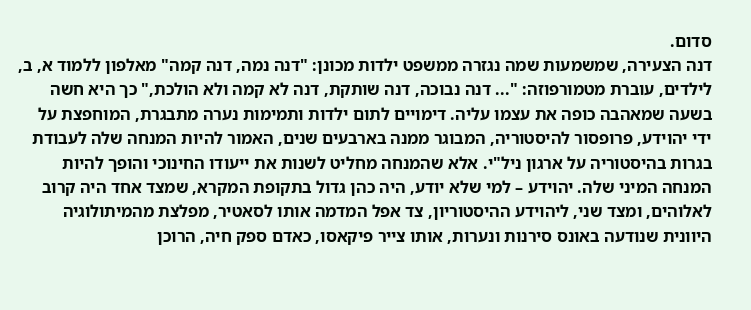סדום.
דנה הצעירה, שמשמעות שמה נגזרה ממשפט ילדות מכונן: "דנה נמה, דנה קמה" מאלפון ללמוד א, ב, לילדים, עוברת מטמורפוזה: "... דנה נבוכה, דנה שותקת, דנה לא קמה ולא הולכת," כך היא חשה בשעה שמאהבה כופה את עצמו עליה. דימויים לתום ילדות ותמימות נערה מתבגרת, המוחפצת על ידי יהוידע, פרופסור להיסטוריה, המבוגר ממנה בארבעים שנים, האמור להיות המנחה שלה לעבודת בגרות בהיסטוריה על ארגון ניל"י. אלא שהמנחה מחליט לשנות את ייעודו החינוכי והופך להיות המנחה המיני שלה. יהוידע – למי שלא יודע, היה כהן גדול בתקופת המקרא, שמצד אחד היה קרוב לאלוהים, ומצד שני, ליהוידע ההיסטוריון, צד אפל המדמה אותו לסאטיר, מפלצת מהמיתולוגיה היוונית שנודעה באונס סירנות ונערות, אותו צייר פיקאסו, כאדם ספק חיה, הרוכן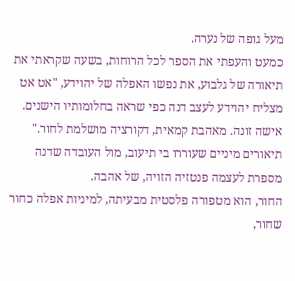מעל גופה של נערה.
כמעט והעפתי את הספר לכל הרוחות, בשעה שקראתי את תיאורה של גלבוע, את נפשו האפלה של יהוידע, "אט אט מצליח יהוידע לעצב דנה כפי שראה בחלומותיו הישנים. אישה זונה. מאהבת קמאית, דקורציה מושלמת לחור." תיאורים מיניים שעוררו בי תיעוב, מול העובדה שדנה מספרת לעצמה פנטזיה הזויה, של אהבה.
החור, הוא מטפורה פלסטית מבעיתה, למיניות אפלה כחור שחור,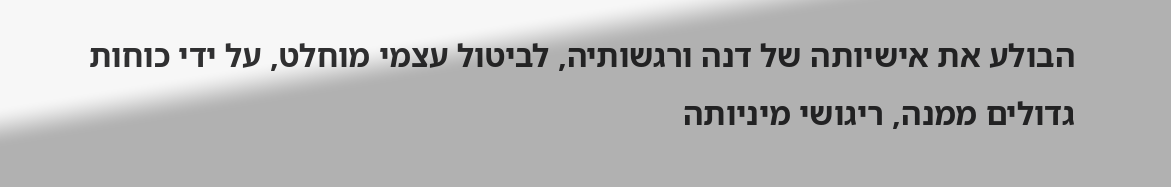הבולע את אישיותה של דנה ורגשותיה, לביטול עצמי מוחלט, על ידי כוחות גדולים ממנה, ריגושי מיניותה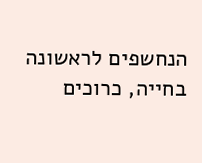הנחשפים לראשונה בחייה, כרוכים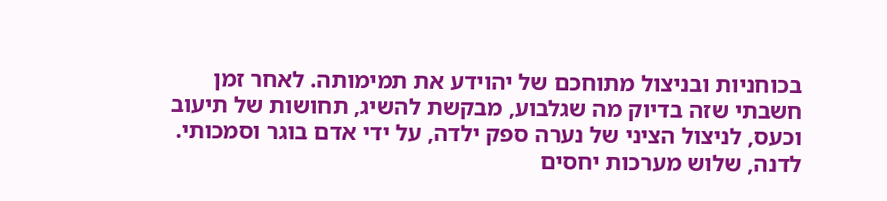בכוחניות ובניצול מתוחכם של יהוידע את תמימותה. לאחר זמן חשבתי שזה בדיוק מה שגלבוע, מבקשת להשיג, תחושות של תיעוב וכעס, לניצול הציני של נערה ספק ילדה, על ידי אדם בוגר וסמכותי.
לדנה, שלוש מערכות יחסים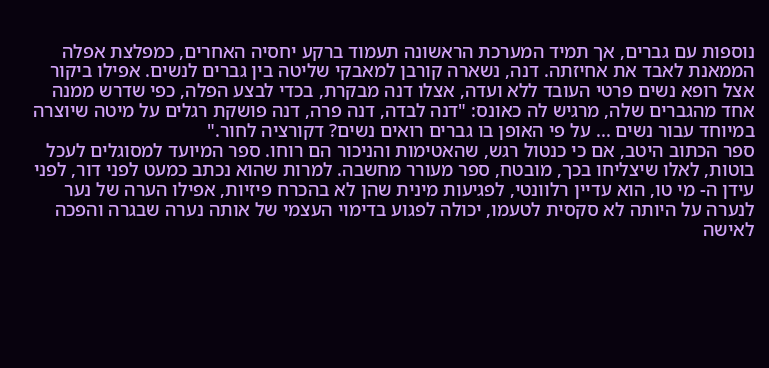נוספות עם גברים, אך תמיד המערכת הראשונה תעמוד ברקע יחסיה האחרים, כמפלצת אפלה הממאנת לאבד את אחיזתה. דנה, נשארה קורבן למאבקי שליטה בין גברים לנשים. אפילו ביקור אצל רופא נשים פרטי העובד ללא ועדה, אצלו דנה מבקרת, בכדי לבצע הפלה, כפי שדרש ממנה אחד מהגברים שלה, מרגיש לה כאונס: "דנה לבדה, דנה פרה, דנה פושקת רגלים על מיטה שיוצרה במיוחד עבור נשים ... על פי האופן בו גברים רואים נשים? דקורציה לחור."
ספר הכתוב היטב, אם כי כנטול רגש, שהאטימות והניכור הם רוחו. ספר המיועד למסוגלים לעכל בוטות, לאלו שיצליחו בכך, מובטח, ספר מעורר מחשבה. למרות שהוא נכתב כמעט לפני דור, לפני עידן ה- מי טו, הוא עדיין רלוונטי, לפגיעות מינית שהן לא בהכרח פיזיות, אפילו הערה של נער לנערה על היותה לא סקסית לטעמו, יכולה לפגוע בדימוי העצמי של אותה נערה שבגרה והפכה לאישה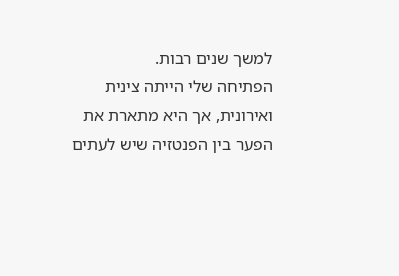למשך שנים רבות.
הפתיחה שלי הייתה צינית ואירונית, אך היא מתארת את הפער בין הפנטזיה שיש לעתים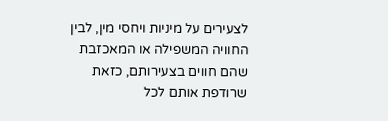לצעירים על מיניות ויחסי מין, לבין החוויה המשפילה או המאכזבת שהם חווים בצעירותם, כזאת שרודפת אותם לכל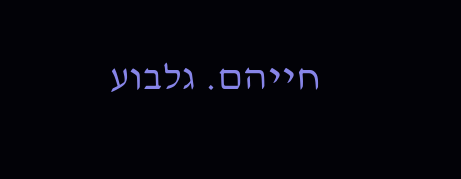חייהם. גלבוע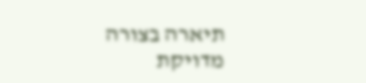תיארה בצורה מדויקת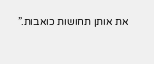את אותן תחושות כואבות.”